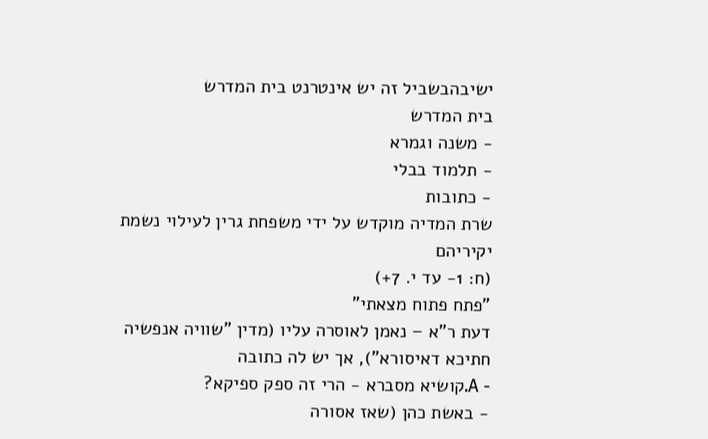ישיבהבשביל זה יש אינטרנט בית המדרש
בית המדרש
- משנה וגמרא
- תלמוד בבלי
- כתובות
שרת המדיה מוקדש על ידי משפחת גרין לעילוי נשמת יקיריהם
(ח: 1- עד י. 7+)
"פתח פתוח מצאתי"
דעת ר"א – נאמן לאוסרה עליו (מדין "שוויה אנפשיה חתיכא דאיסורא"), אך יש לה כתובה
- A.קושיא מסברא - הרי זה ספק ספיקא?
- באשת כהן (שאז אסורה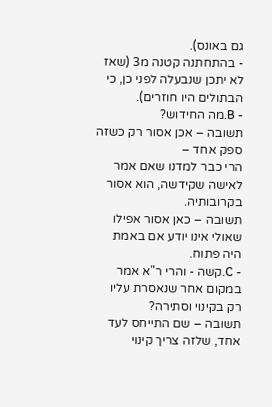גם באונס).
- בהתחתנה קטנה מ3 (שאז לא יתכן שנבעלה לפני כן, כי הבתולים היו חוזרים).
- B.מה החידוש?
תשובה – אכן אסור רק כשזה ספק אחד –
הרי כבר למדנו שאם אמר לאישה שקידשה, הוא אסור בקרובותיה.
תשובה – כאן אסור אפילו שאולי אינו יודע אם באמת היה פתוח.
- C.קשה - והרי ר"א אמר במקום אחר שנאסרת עליו רק בקינוי וסתירה?
תשובה – שם התייחס לעד אחד, שלזה צריך קינוי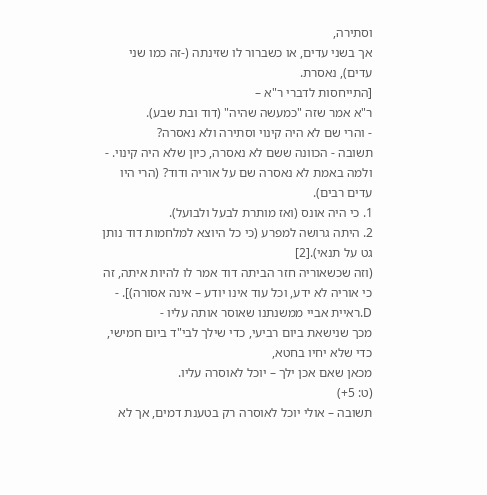וסתירה,
אך בשני עדים, או כשברור לו שזינתה (-זה כמו שני עדים), נאסרת.
[התייחסות לדברי ר"א –
ר"א אמר שזה "כמעשה שהיה" (דוד ובת שבע).
- והרי שם לא היה קינוי וסתירה ולא נאסרה?
תשובה - הכוונה ששם לא נאסרה, כיון שלא היה קינוי. - ולמה באמת לא נאסרה שם על אוריה ודוד? (הרי היו עדים רבים).
1. כי היה אונס (ואז מותרת לבעל ולבועל).
2. היתה גרושה למפרע (כי כל היוצא למלחמות דוד נותן גט על תנאי).[2]
(וזה שכשאוריה חזר הביתה דוד אמר לו להיות איתה, זה כי אוריה לא ידע, וכל עוד אינו יודע – אינה אסורה)]. - D.ראיית אביי ממשנתנו שאוסר אותה עליו -
מכך שנישאת ביום רביעי, כדי שילך לבי"ד ביום חמישי, כדי שלא יחיו בחטא,
מכאן שאם אכן ילך – יוכל לאוסרה עליו.
(ט: 5+)
תשובה – אולי יוכל לאוסרה רק בטענת דמים, אך לא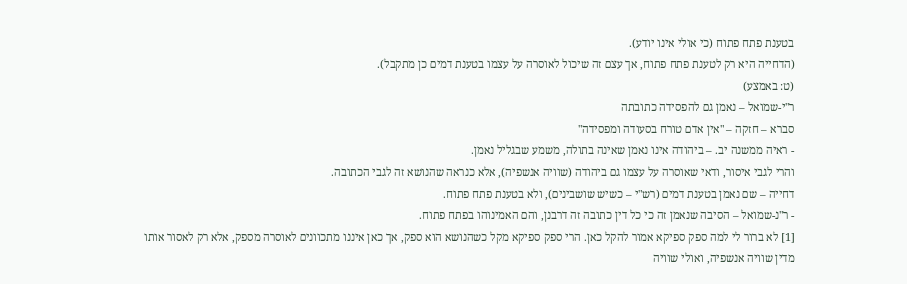בטענת פתח פתוח (כי אולי אינו יודע).
(הדחייה היא רק לטענת פתח פתוח, אך עצם זה שיכול לאוסרה על עצמו בטענת דמים כן מתקבל).
(ט: באמצע)
ר"י-שמואל – נאמן גם להפסידה כתובתה
סברא – חזקה – "אין אדם טורח בסעודה ומפסידה"
- ראיה ממשנה יב. – ביהודה אינו נאמן שאינה בתולה, משמע שבגליל נאמן.
והרי לגבי איסור, ודאי שאוסרה על עצמו גם ביהודה (שוויה אנשפיה), אלא כנראה שהנושא זה לגבי הכתובה.
דחייה – שם נאמן בטענת דמים (רש"י – כשיש שושבינים), ולא בטענת פתח פתוח.
- ר"נ-שמואל – הסיבה שנאמן זה כי כל דין כתובה זה דרבנן, והם האמינוהו בפתח פתוח.
[1] לא ברור לי למה ספק ספיקא אמור להקל כאן. הרי ספק ספיקא מקל כשהנושא הוא ספק, אך כאן איננו מתכוונים לאוסרה מספק, אלא רק לאסור אותו מדין שוויה אנשפיה, ואולי שוויה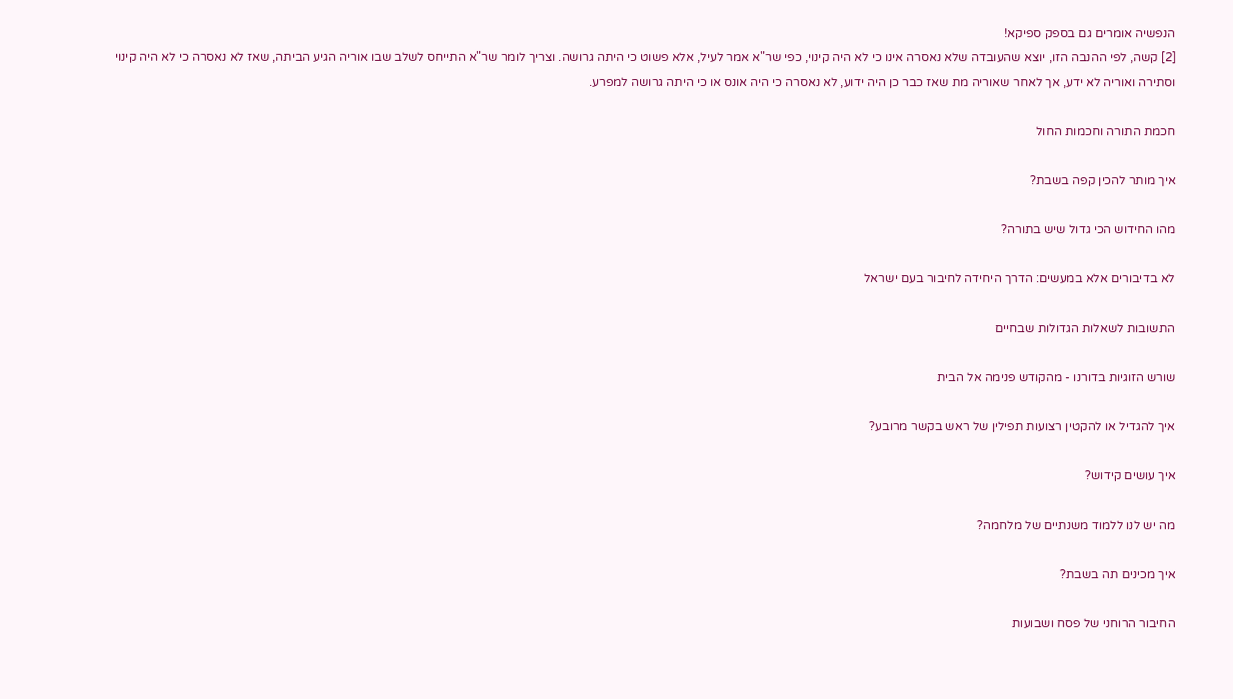הנפשיה אומרים גם בספק ספיקא!
[2] קשה, לפי ההנבה הזו, יוצא שהעובדה שלא נאסרה אינו כי לא היה קינוי, כפי שר"א אמר לעיל, אלא פשוט כי היתה גרושה. וצריך לומר שר"א התייחס לשלב שבו אוריה הגיע הביתה, שאז לא נאסרה כי לא היה קינוי וסתירה ואוריה לא ידע, אך לאחר שאוריה מת שאז כבר כן היה ידוע, לא נאסרה כי היה אונס או כי היתה גרושה למפרע.

חכמת התורה וחכמות החול

איך מותר להכין קפה בשבת?

מהו החידוש הכי גדול שיש בתורה?

לא בדיבורים אלא במעשים: הדרך היחידה לחיבור בעם ישראל

התשובות לשאלות הגדולות שבחיים

שורש הזוגיות בדורנו - מהקודש פנימה אל הבית

איך להגדיל או להקטין רצועות תפילין של ראש בקשר מרובע?

איך עושים קידוש?

מה יש לנו ללמוד משנתיים של מלחמה?

איך מכינים תה בשבת?

החיבור הרוחני של פסח ושבועות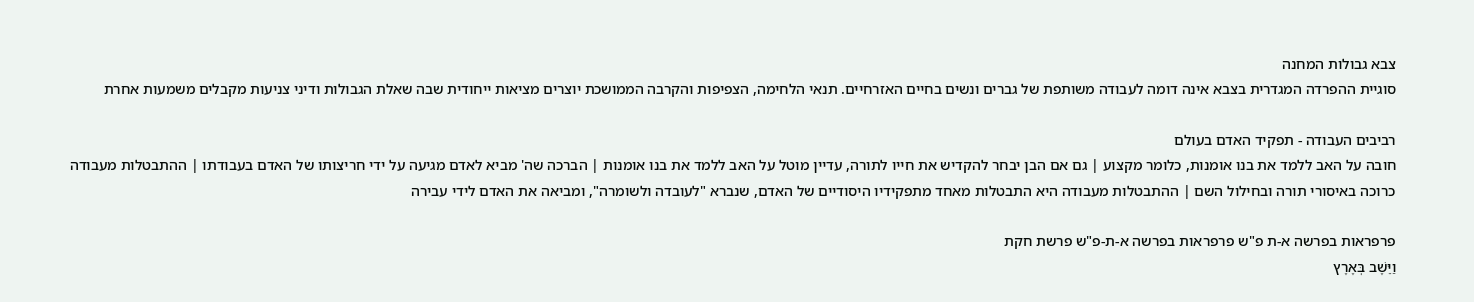צבא גבולות המחנה
סוגיית ההפרדה המגדרית בצבא אינה דומה לעבודה משותפת של גברים ונשים בחיים האזרחיים. תנאי הלחימה, הצפיפות והקרבה הממושכת יוצרים מציאות ייחודית שבה שאלת הגבולות ודיני צניעות מקבלים משמעות אחרת

רביבים העבודה - תפקיד האדם בעולם
חובה על האב ללמד את בנו אומנות, כלומר מקצוע | גם אם הבן יבחר להקדיש את חייו לתורה, עדיין מוטל על האב ללמד את בנו אומנות | הברכה שה' מביא לאדם מגיעה על ידי חריצותו של האדם בעבודתו | ההתבטלות מעבודה כרוכה באיסורי תורה ובחילול השם | ההתבטלות מעבודה היא התבטלות מאחד מתפקידיו היסודיים של האדם, שנברא "לעובדה ולשומרה", ומביאה את האדם לידי עבירה

פרפראות בפרשה א-ת פ"ש פרפראות בפרשה א-ת-פ"ש פרשת חקת
וַיֵּשֶׁב בְּאֶרֶץ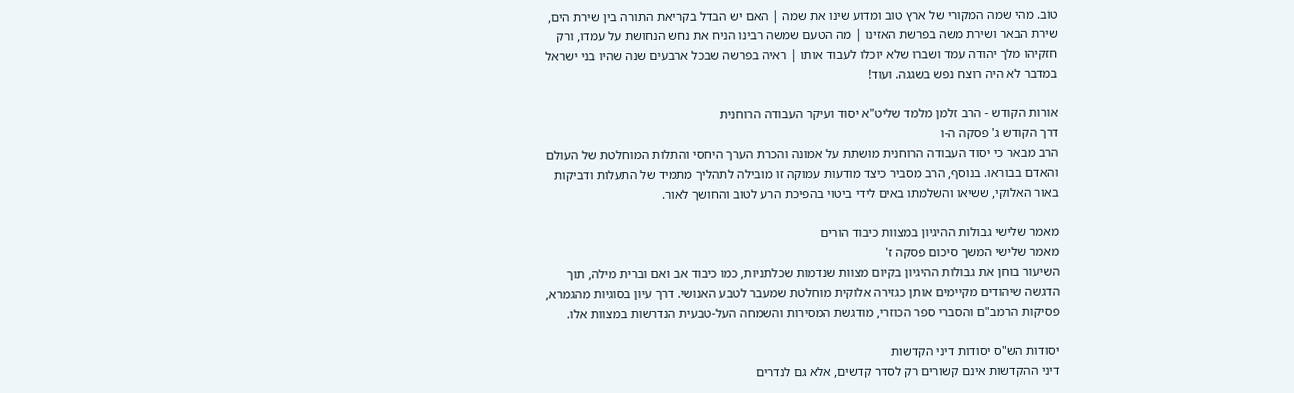טוֹב. מהי שמה המקורי של ארץ טוב ומדוע שינו את שמה | האם יש הבדל בקריאת התורה בין שירת הים, שירת הבאר ושירת משה בפרשת האזינו | מה הטעם שמשה רבינו הניח את נחש הנחושת על עמדו, ורק חזקיהו מלך יהודה עמד ושברו שלא יוכלו לעבוד אותו | ראיה בפרשה שבכל ארבעים שנה שהיו בני ישראל במדבר לא היה רוצח נפש בשגגה. ועוד!

אורות הקודש - הרב זלמן מלמד שליט"א יסוד ועיקר העבודה הרוחנית
דרך הקודש ג' פסקה ה-ו
הרב מבאר כי יסוד העבודה הרוחנית מושתת על אמונה והכרת הערך היחסי והתלות המוחלטת של העולם והאדם בבוראו. בנוסף, הרב מסביר כיצד מודעות עמוקה זו מובילה לתהליך מתמיד של התעלות ודביקות באור האלוקי, ששיאו והשלמתו באים לידי ביטוי בהפיכת הרע לטוב והחושך לאור.

מאמר שלישי גבולות ההיגיון במצוות כיבוד הורים
מאמר שלישי המשך סיכום פסקה ז'
השיעור בוחן את גבולות ההיגיון בקיום מצוות שנדמות שכלתניות, כמו כיבוד אב ואם וברית מילה, תוך הדגשה שיהודים מקיימים אותן כגזירה אלוקית מוחלטת שמעבר לטבע האנושי. דרך עיון בסוגיות מהגמרא, פסיקות הרמב"ם והסברי ספר הכוזרי, מודגשת המסירות והשמחה העל-טבעית הנדרשות במצוות אלו.

יסודות הש"ס יסודות דיני הקדשות
דיני ההקדשות אינם קשורים רק לסדר קדשים, אלא גם לנדרים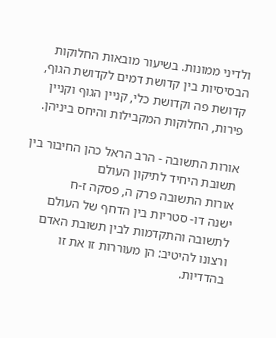ולדיני ממונות. בשיעור מובאות החלוקות הבסיסיות בין קדושת דמים לקדושת הגוף, קדושת פה וקדושת כלי, קניין הגוף וקניין פירות, החלוקות המקבילות והיחס ביניהן.

אורות התשובה - הרב הראל כהן החיבור בין תשובת היחיד לתיקון העולם
אורות התשובה פרק ה, פסקה ז-ח
ישנה דו- סטריות בין הדחף של העולם לתשובה והתקדמות לבין תשובת האדם ורצונו להיטיב: הן מעוררות זו את זו בהדדיות.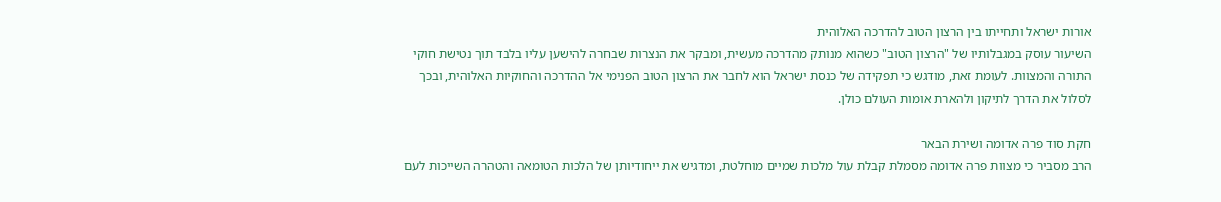אורות ישראל ותחייתו בין הרצון הטוב להדרכה האלוהית
השיעור עוסק במגבלותיו של "הרצון הטוב" כשהוא מנותק מהדרכה מעשית, ומבקר את הנצרות שבחרה להישען עליו בלבד תוך נטישת חוקי התורה והמצוות. לעומת זאת, מודגש כי תפקידה של כנסת ישראל הוא לחבר את הרצון הטוב הפנימי אל ההדרכה והחוקיות האלוהית, ובכך לסלול את הדרך לתיקון ולהארת אומות העולם כולן.

חקת סוד פרה אדומה ושירת הבאר
הרב מסביר כי מצוות פרה אדומה מסמלת קבלת עול מלכות שמיים מוחלטת, ומדגיש את ייחודיותן של הלכות הטומאה והטהרה השייכות לעם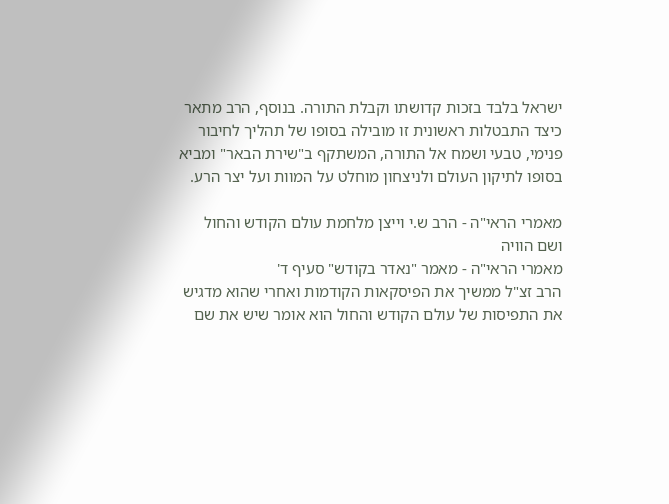ישראל בלבד בזכות קדושתו וקבלת התורה. בנוסף, הרב מתאר כיצד התבטלות ראשונית זו מובילה בסופו של תהליך לחיבור פנימי, טבעי ושמח אל התורה, המשתקף ב"שירת הבאר" ומביא בסופו לתיקון העולם ולניצחון מוחלט על המוות ועל יצר הרע.

מאמרי הראי"ה - הרב ש.י וייצן מלחמת עולם הקודש והחול ושם הוויה
מאמרי הראי"ה - מאמר "נאדר בקודש" סעיף ד'
הרב זצ"ל ממשיך את הפיסקאות הקודמות ואחרי שהוא מדגיש את התפיסות של עולם הקודש והחול הוא אומר שיש את שם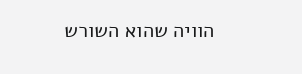הוויה שהוא השורש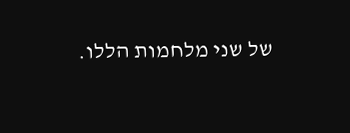של שני מלחמות הללו.